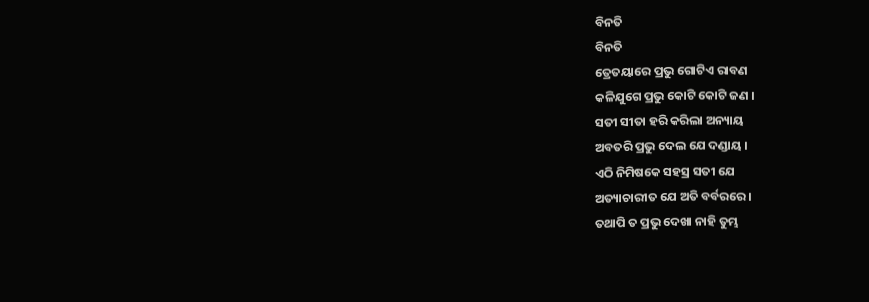ବିନତି
ବିନତି
ତ୍ରେତୟାରେ ପ୍ରଭୁ ଗୋଟିଏ ରାବଣ
କଳିଯୁଗେ ପ୍ରଭୁ କୋଟି କୋଟି ଜଣ ।
ସତୀ ସୀତା ହରି କରିଲା ଅନ୍ୟାୟ
ଅବତରି ପ୍ରଭୁ ଦେଲ ଯେ ଦଣ୍ଡାୟ ।
ଏଠି ନିମିଷକେ ସହସ୍ର ସତୀ ଯେ
ଅତ୍ୟାଚାରୀତ ଯେ ଅତି ବର୍ବରରେ ।
ତଥାପି ତ ପ୍ରଭୁ ଦେଖା ନାହି ତୁମ୍ଭ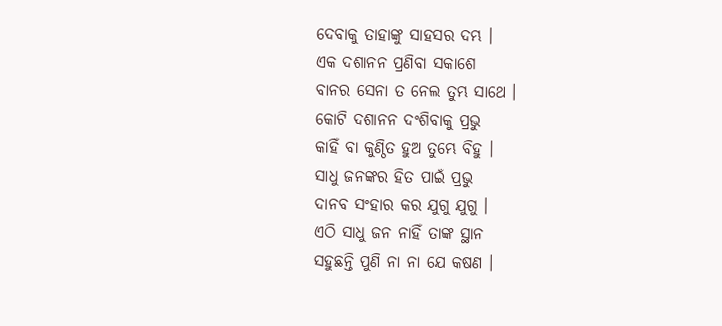ଦେବାକୁ ତାହାଙ୍କୁ ସାହସର ଦମ୍ଭ ।
ଏକ ଦଶାନନ ପ୍ରଣିବା ସକାଶେ
ବାନର ସେନା ତ ନେଲ ତୁମ୍ଭ ସାଥେ ।
କୋଟି ଦଶାନନ ଦଂଶିବାକୁ ପ୍ରଭୁ
କାହିଁ ବା କୁଣ୍ଠିତ ହୁଅ ତୁମ୍ଭେ ବିହୁ ।
ସାଧୁ ଜନଙ୍କର ହିତ ପାଇଁ ପ୍ରଭୁ
ଦାନବ ସଂହାର କର ଯୁଗୁ ଯୁଗୁ ।
ଏଠି ସାଧୁ ଜନ ନାହିଁ ତାଙ୍କ ସ୍ଥାନ
ସହୁଛନ୍ତି ପୁଣି ନା ନା ଯେ କଷଣ ।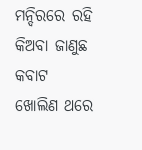ମନ୍ଦିରରେ ରହି କିଅବା ଜାଣୁଛ
କବାଟ ଖୋଲିଣ ଥରେ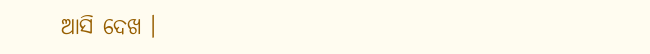ଆସି ଦେଖ ।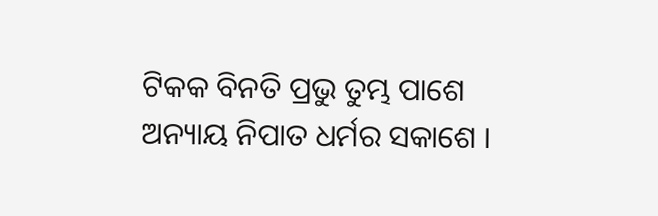ଟିକକ ବିନତି ପ୍ରଭୁ ତୁମ୍ଭ ପାଶେ
ଅନ୍ୟାୟ ନିପାତ ଧର୍ମର ସକାଶେ ।